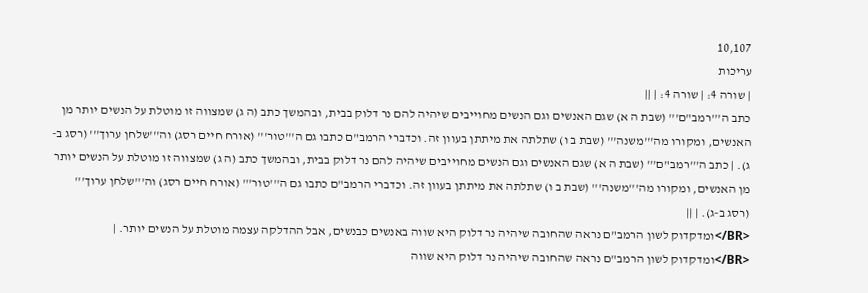10,107
עריכות
| שורה 4: | שורה 4: | ||
כתב ה'''רמב"ם''' (שבת ה א) שגם האנשים וגם הנשים מחוייבים שיהיה להם נר דלוק בבית, ובהמשך כתב (ה ג) שמצווה זו מוטלת על הנשים יותר מן האנשים, ומקורו מה'''משנה''' (שבת ב ו) שתלתה את מיתתן בעוון זה. וכדברי הרמב"ם כתבו גם ה'''טור''' (אורח חיים רסג) וה'''שלחן ערוך''' (רסג ב-ג). | כתב ה'''רמב"ם''' (שבת ה א) שגם האנשים וגם הנשים מחוייבים שיהיה להם נר דלוק בבית, ובהמשך כתב (ה ג) שמצווה זו מוטלת על הנשים יותר מן האנשים, ומקורו מה'''משנה''' (שבת ב ו) שתלתה את מיתתן בעוון זה. וכדברי הרמב"ם כתבו גם ה'''טור''' (אורח חיים רסג) וה'''שלחן ערוך''' (רסג ב-ג). | ||
<BR/>ומדקדוק לשון הרמב"ם נראה שהחובה שיהיה נר דלוק היא שווה באנשים כבנשים, אבל ההדלקה עצמה מוטלת על הנשים יותר. | <BR/>ומדקדוק לשון הרמב"ם נראה שהחובה שיהיה נר דלוק היא שווה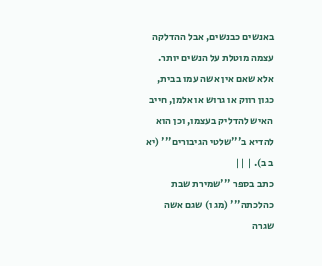באנשים כבנשים, אבל ההדלקה עצמה מוטלת על הנשים יותר. אלא שאם אין אשה עמו בבית, כגון רווק או גרוש או אלמן, חייב האיש להדליק בעצמו, וכן הוא להדיא ב'''שלטי הגיבורים''' (יא ב ב). | ||
כתב בספר '''שמירת שבת כהלכתה''' (מג ו) שגם אשה שגרה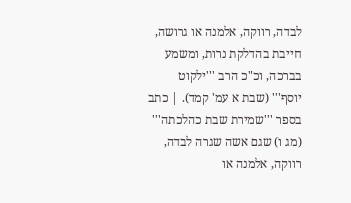לבדה, רווקה, אלמנה או גרושה, חייבת בהדלקת נרות, ומשמע בברכה, וכ"כ הרב '''ילקוט יוסף''' (שבת א עמ' קמד). | כתב בספר '''שמירת שבת כהלכתה''' (מג ו) שגם אשה שגרה לבדה, רווקה, אלמנה או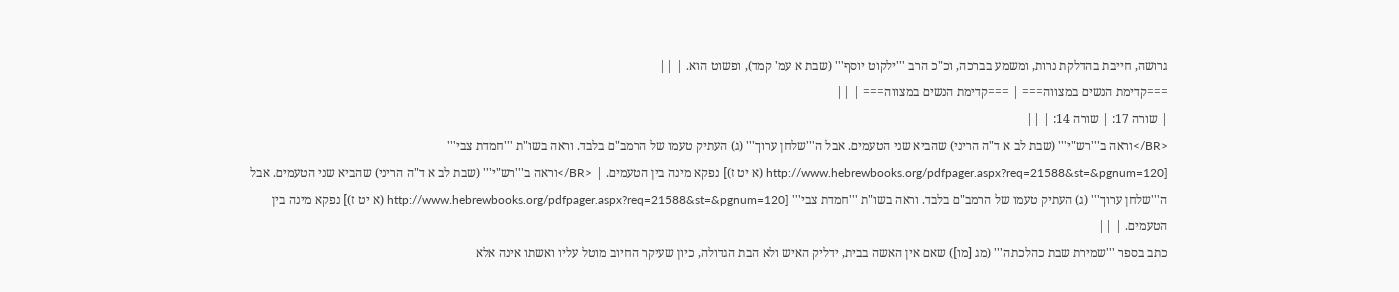גרושה, חייבת בהדלקת נרות, ומשמע בברכה, וכ"כ הרב '''ילקוט יוסף''' (שבת א עמ' קמד), ופשוט הוא. | ||
===קדימת הנשים במצווה=== | ===קדימת הנשים במצווה=== | ||
| שורה 17: | שורה 14: | ||
<BR/>וראה ב'''רש"י''' (שבת לב א ד"ה הריני) שהביא שני הטעמים. אבל ה'''שלחן ערוך''' (ג) העתיק טעמו של הרמב"ם בלבד. וראה בשו"ת '''חמדת צבי''' [http://www.hebrewbooks.org/pdfpager.aspx?req=21588&st=&pgnum=120 (א יט ז)] נפקא מינה בין הטעמים. | <BR/>וראה ב'''רש"י''' (שבת לב א ד"ה הריני) שהביא שני הטעמים. אבל ה'''שלחן ערוך''' (ג) העתיק טעמו של הרמב"ם בלבד. וראה בשו"ת '''חמדת צבי''' [http://www.hebrewbooks.org/pdfpager.aspx?req=21588&st=&pgnum=120 (א יט ז)] נפקא מינה בין הטעמים. | ||
כתב בספר '''שמירת שבת כהלכתה''' (מג [מו]) שאם אין האשה בבית, ידליק האיש ולא הבת הגדולה, כיון שעיקר החיוב מוטל עליו ואשתו אינה אלא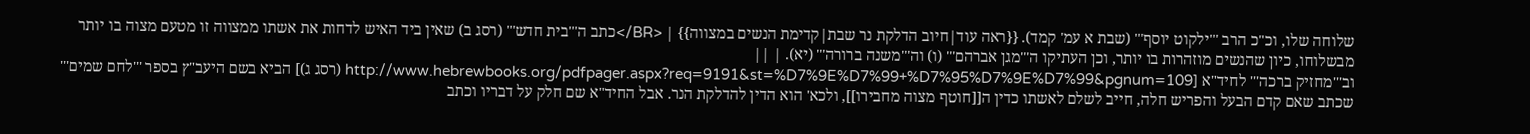שלוחה שלו, וכ"כ הרב '''ילקוט יוסף''' (שבת א עמ' קמד). {{ראה עוד|חיוב הדלקת נר שבת|קדימת הנשים במצווה}} | <BR/>כתב ה'''בית חדש''' (רסג ב) שאין ביד האיש לדחות את אשתו ממצווה זו מטעם מצוה בו יותר מבשלוחו, כיון שהנשים מוזהרות בו יותר, וכן העתיקו ה'''מגן אברהם''' (ו) וה'''משנה ברורה''' (יא). | ||
וב'''מחזיק ברכה''' לחיד"א [http://www.hebrewbooks.org/pdfpager.aspx?req=9191&st=%D7%9E%D7%99+%D7%95%D7%9E%D7%99&pgnum=109 (רסג ג)] הביא בשם היעב"ץ בספר '''לחם שמים''' שכתב שאם קדם הבעל והפריש חלה, חייב לשלם לאשתו כדין ה[[חוטף מצוה מחבירו]], ולכא' הוא הדין להדלקת הנר. אבל החיד"א שם חלק על דבריו וכתב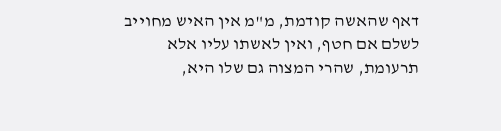דאף שהאשה קודמת, מ"מ אין האיש מחוייב לשלם אם חטף, ואין לאשתו עליו אלא תרעומת, שהרי המצוה גם שלו היא,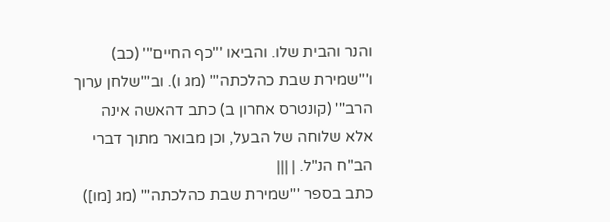והנר והבית שלו. והביאו '''כף החיים''' (כב) ו'''שמירת שבת כהלכתה''' (מג ו). וב'''שלחן ערוך הרב''' (קונטרס אחרון ב) כתב דהאשה אינה אלא שלוחה של הבעל, וכן מבואר מתוך דברי הב"ח הנ"ל. | |||
כתב בספר '''שמירת שבת כהלכתה''' (מג [מו])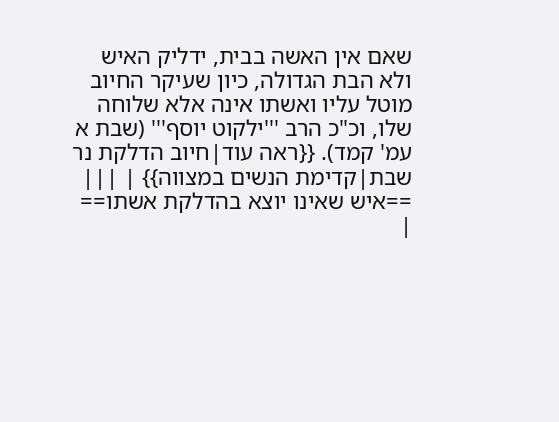שאם אין האשה בבית, ידליק האיש ולא הבת הגדולה, כיון שעיקר החיוב מוטל עליו ואשתו אינה אלא שלוחה שלו, וכ"כ הרב '''ילקוט יוסף''' (שבת א עמ' קמד). {{ראה עוד|חיוב הדלקת נר שבת|קדימת הנשים במצווה}} | |||
==איש שאינו יוצא בהדלקת אשתו== |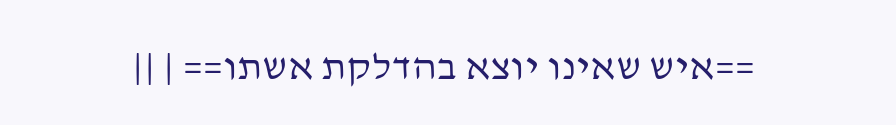==איש שאינו יוצא בהדלקת אשתו== | ||